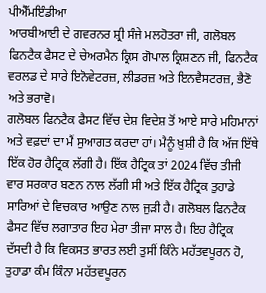ਪੀਐੱਮਇੰਡੀਆ
ਆਰਬੀਆਈ ਦੇ ਗਵਰਨਰ ਸ਼੍ਰੀ ਸੰਜੇ ਮਲਹੋਤਰਾ ਜੀ, ਗਲੋਬਲ ਫਿਨਟੈਕ ਫੈਸਟ ਦੇ ਚੇਅਰਮੈਨ ਕ੍ਰਿਸ ਗੋਪਾਲ ਕ੍ਰਿਸ਼ਣਨ ਜੀ, ਫਿਨਟੈਕ ਵਰਲਡ ਦੇ ਸਾਰੇ ਇਨੋਵੇਟਰਜ਼, ਲੀਡਰਜ਼ ਅਤੇ ਇਨਵੈਸਟਰਜ਼, ਭੈਣੋ ਅਤੇ ਭਰਾਵੋ।
ਗਲੋਬਲ ਫਿਨਟੈਕ ਫੈਸਟ ਵਿੱਚ ਦੇਸ਼ ਵਿਦੇਸ਼ ਤੋਂ ਆਏ ਸਾਰੇ ਮਹਿਮਾਨਾਂ ਅਤੇ ਵਫ਼ਦਾਂ ਦਾ ਮੈਂ ਸੁਆਗਤ ਕਰਦਾ ਹਾਂ। ਮੈਨੂੰ ਖ਼ੁਸ਼ੀ ਹੈ ਕਿ ਅੱਜ ਇੱਥੇ ਇੱਕ ਹੋਰ ਹੈਟ੍ਰਿਕ ਲੱਗੀ ਹੈ। ਇੱਕ ਹੈਟ੍ਰਿਕ ਤਾਂ 2024 ਵਿੱਚ ਤੀਜੀ ਵਾਰ ਸਰਕਾਰ ਬਣਨ ਨਾਲ ਲੱਗੀ ਸੀ ਅਤੇ ਇੱਕ ਹੈਟ੍ਰਿਕ ਤੁਹਾਡੇ ਸਾਰਿਆਂ ਦੇ ਵਿਚਕਾਰ ਆਉਣ ਨਾਲ ਜੁੜੀ ਹੈ। ਗਲੋਬਲ ਫਿਨਟੈਕ ਫੈਸਟ ਵਿੱਚ ਲਗਾਤਾਰ ਇਹ ਮੇਰਾ ਤੀਜਾ ਸਾਲ ਹੈ। ਇਹ ਹੈਟ੍ਰਿਕ ਦੱਸਦੀ ਹੈ ਕਿ ਵਿਕਸਤ ਭਾਰਤ ਲਈ ਤੁਸੀਂ ਕਿੰਨੇ ਮਹੱਤਵਪੂਰਨ ਹੋ, ਤੁਹਾਡਾ ਕੰਮ ਕਿੰਨਾ ਮਹੱਤਵਪੂਰਨ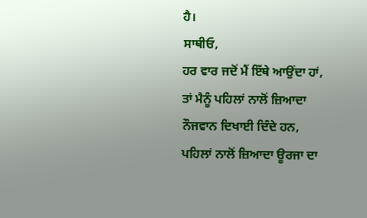ਹੈ।
ਸਾਥੀਓ,
ਹਰ ਵਾਰ ਜਦੋਂ ਮੈਂ ਇੱਥੇ ਆਉਂਦਾ ਹਾਂ, ਤਾਂ ਮੈਨੂੰ ਪਹਿਲਾਂ ਨਾਲੋਂ ਜ਼ਿਆਦਾ ਨੌਜਵਾਨ ਦਿਖਾਈ ਦਿੰਦੇ ਹਨ, ਪਹਿਲਾਂ ਨਾਲੋਂ ਜ਼ਿਆਦਾ ਊਰਜਾ ਦਾ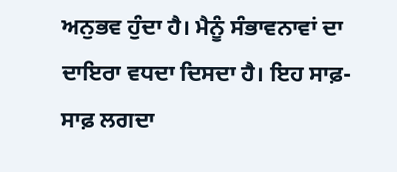ਅਨੁਭਵ ਹੁੰਦਾ ਹੈ। ਮੈਨੂੰ ਸੰਭਾਵਨਾਵਾਂ ਦਾ ਦਾਇਰਾ ਵਧਦਾ ਦਿਸਦਾ ਹੈ। ਇਹ ਸਾਫ਼-ਸਾਫ਼ ਲਗਦਾ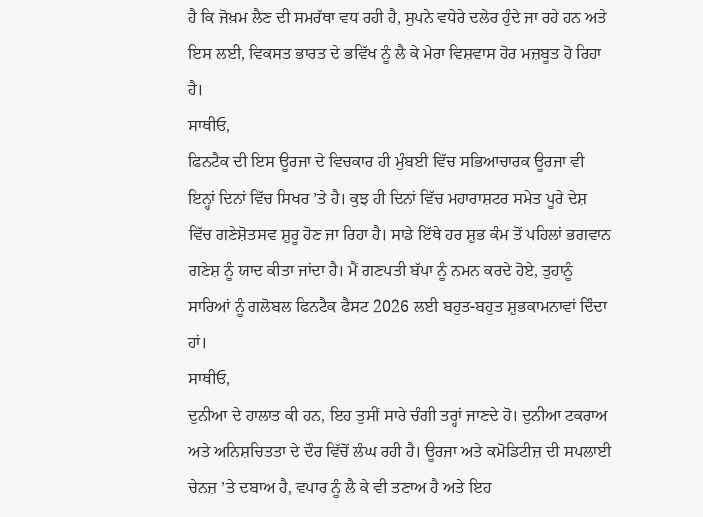ਹੈ ਕਿ ਜੋਖ਼ਮ ਲੈਣ ਦੀ ਸਮਰੱਥਾ ਵਧ ਰਹੀ ਹੈ, ਸੁਪਨੇ ਵਧੇਰੇ ਦਲੇਰ ਹੁੰਦੇ ਜਾ ਰਹੇ ਹਨ ਅਤੇ ਇਸ ਲਈ, ਵਿਕਸਤ ਭਾਰਤ ਦੇ ਭਵਿੱਖ ਨੂੰ ਲੈ ਕੇ ਮੇਰਾ ਵਿਸ਼ਵਾਸ ਹੋਰ ਮਜ਼ਬੂਤ ਹੋ ਰਿਹਾ ਹੈ।
ਸਾਥੀਓ,
ਫਿਨਟੈਕ ਦੀ ਇਸ ਊਰਜਾ ਦੇ ਵਿਚਕਾਰ ਹੀ ਮੁੰਬਈ ਵਿੱਚ ਸਭਿਆਚਾਰਕ ਊਰਜਾ ਵੀ ਇਨ੍ਹਾਂ ਦਿਨਾਂ ਵਿੱਚ ਸਿਖਰ ’ਤੇ ਹੈ। ਕੁਝ ਹੀ ਦਿਨਾਂ ਵਿੱਚ ਮਹਾਰਾਸ਼ਟਰ ਸਮੇਤ ਪੂਰੇ ਦੇਸ਼ ਵਿੱਚ ਗਣੇਸ਼ੋਤਸਵ ਸ਼ੁਰੂ ਹੋਣ ਜਾ ਰਿਹਾ ਹੈ। ਸਾਡੇ ਇੱਥੇ ਹਰ ਸ਼ੁਭ ਕੰਮ ਤੋਂ ਪਹਿਲਾਂ ਭਗਵਾਨ ਗਣੇਸ਼ ਨੂੰ ਯਾਦ ਕੀਤਾ ਜਾਂਦਾ ਹੈ। ਮੈਂ ਗਣਪਤੀ ਬੱਪਾ ਨੂੰ ਨਮਨ ਕਰਦੇ ਹੋਏ, ਤੁਹਾਨੂੰ ਸਾਰਿਆਂ ਨੂੰ ਗਲੋਬਲ ਫਿਨਟੈਕ ਫੈਸਟ 2026 ਲਈ ਬਹੁਤ-ਬਹੁਤ ਸ਼ੁਭਕਾਮਨਾਵਾਂ ਦਿੰਦਾ ਹਾਂ।
ਸਾਥੀਓ,
ਦੁਨੀਆ ਦੇ ਹਾਲਾਤ ਕੀ ਹਨ, ਇਹ ਤੁਸੀਂ ਸਾਰੇ ਚੰਗੀ ਤਰ੍ਹਾਂ ਜਾਣਦੇ ਹੋ। ਦੁਨੀਆ ਟਕਰਾਅ ਅਤੇ ਅਨਿਸ਼ਚਿਤਤਾ ਦੇ ਦੌਰ ਵਿੱਚੋਂ ਲੰਘ ਰਹੀ ਹੈ। ਊਰਜਾ ਅਤੇ ਕਮੋਡਿਟੀਜ਼ ਦੀ ਸਪਲਾਈ ਚੇਨਜ਼ ’ਤੇ ਦਬਾਅ ਹੈ, ਵਪਾਰ ਨੂੰ ਲੈ ਕੇ ਵੀ ਤਣਾਅ ਹੈ ਅਤੇ ਇਹ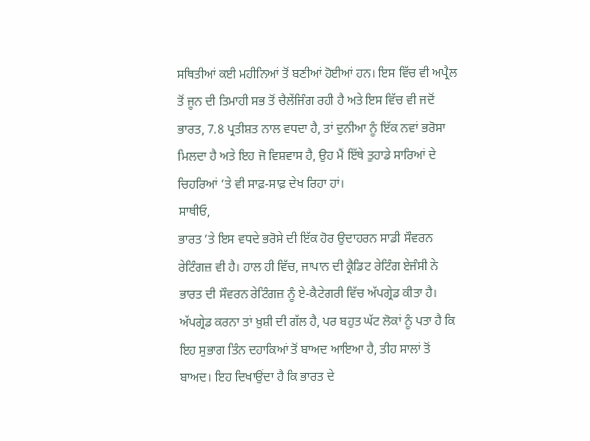ਸਥਿਤੀਆਂ ਕਈ ਮਹੀਨਿਆਂ ਤੋਂ ਬਣੀਆਂ ਹੋਈਆਂ ਹਨ। ਇਸ ਵਿੱਚ ਵੀ ਅਪ੍ਰੈਲ ਤੋਂ ਜੂਨ ਦੀ ਤਿਮਾਹੀ ਸਭ ਤੋਂ ਚੈਲੇਂਜਿੰਗ ਰਹੀ ਹੈ ਅਤੇ ਇਸ ਵਿੱਚ ਵੀ ਜਦੋਂ ਭਾਰਤ, 7.8 ਪ੍ਰਤੀਸ਼ਤ ਨਾਲ ਵਧਦਾ ਹੈ, ਤਾਂ ਦੁਨੀਆ ਨੂੰ ਇੱਕ ਨਵਾਂ ਭਰੋਸਾ ਮਿਲਦਾ ਹੈ ਅਤੇ ਇਹ ਜੋ ਵਿਸ਼ਵਾਸ ਹੈ, ਉਹ ਮੈਂ ਇੱਥੇ ਤੁਹਾਡੇ ਸਾਰਿਆਂ ਦੇ ਚਿਹਰਿਆਂ ’ਤੇ ਵੀ ਸਾਫ਼-ਸਾਫ਼ ਦੇਖ ਰਿਹਾ ਹਾਂ।
ਸਾਥੀਓ,
ਭਾਰਤ ’ਤੇ ਇਸ ਵਧਦੇ ਭਰੋਸੇ ਦੀ ਇੱਕ ਹੋਰ ਉਦਾਹਰਨ ਸਾਡੀ ਸੌਵਰਨ ਰੇਟਿੰਗਜ਼ ਵੀ ਹੈ। ਹਾਲ ਹੀ ਵਿੱਚ, ਜਾਪਾਨ ਦੀ ਕ੍ਰੈਡਿਟ ਰੇਟਿੰਗ ਏਜੰਸੀ ਨੇ ਭਾਰਤ ਦੀ ਸੌਵਰਨ ਰੇਟਿੰਗਜ਼ ਨੂੰ ਏ-ਕੈਟੇਗਰੀ ਵਿੱਚ ਅੱਪਗ੍ਰੇਡ ਕੀਤਾ ਹੈ। ਅੱਪਗ੍ਰੇਡ ਕਰਨਾ ਤਾਂ ਖ਼ੁਸ਼ੀ ਦੀ ਗੱਲ ਹੈ, ਪਰ ਬਹੁਤ ਘੱਟ ਲੋਕਾਂ ਨੂੰ ਪਤਾ ਹੈ ਕਿ ਇਹ ਸੁਭਾਗ ਤਿੰਨ ਦਹਾਕਿਆਂ ਤੋਂ ਬਾਅਦ ਆਇਆ ਹੈ, ਤੀਹ ਸਾਲਾਂ ਤੋਂ ਬਾਅਦ। ਇਹ ਦਿਖਾਉਂਦਾ ਹੈ ਕਿ ਭਾਰਤ ਦੇ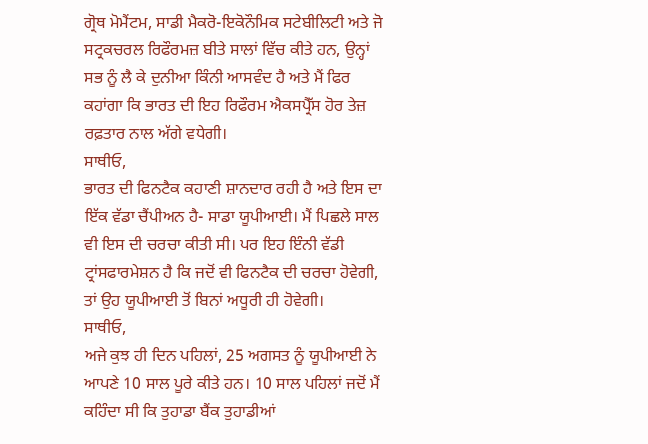ਗ੍ਰੋਥ ਮੋਮੈਂਟਮ, ਸਾਡੀ ਮੈਕਰੋ-ਇਕੋਨੌਮਿਕ ਸਟੇਬੀਲਿਟੀ ਅਤੇ ਜੋ ਸਟ੍ਰਕਚਰਲ ਰਿਫੌਰਮਜ਼ ਬੀਤੇ ਸਾਲਾਂ ਵਿੱਚ ਕੀਤੇ ਹਨ, ਉਨ੍ਹਾਂ ਸਭ ਨੂੰ ਲੈ ਕੇ ਦੁਨੀਆ ਕਿੰਨੀ ਆਸਵੰਦ ਹੈ ਅਤੇ ਮੈਂ ਫਿਰ ਕਹਾਂਗਾ ਕਿ ਭਾਰਤ ਦੀ ਇਹ ਰਿਫੌਰਮ ਐਕਸਪ੍ਰੈੱਸ ਹੋਰ ਤੇਜ਼ ਰਫ਼ਤਾਰ ਨਾਲ ਅੱਗੇ ਵਧੇਗੀ।
ਸਾਥੀਓ,
ਭਾਰਤ ਦੀ ਫਿਨਟੈਕ ਕਹਾਣੀ ਸ਼ਾਨਦਾਰ ਰਹੀ ਹੈ ਅਤੇ ਇਸ ਦਾ ਇੱਕ ਵੱਡਾ ਚੈਂਪੀਅਨ ਹੈ- ਸਾਡਾ ਯੂਪੀਆਈ। ਮੈਂ ਪਿਛਲੇ ਸਾਲ ਵੀ ਇਸ ਦੀ ਚਰਚਾ ਕੀਤੀ ਸੀ। ਪਰ ਇਹ ਇੰਨੀ ਵੱਡੀ ਟ੍ਰਾਂਸਫਾਰਮੇਸ਼ਨ ਹੈ ਕਿ ਜਦੋਂ ਵੀ ਫਿਨਟੈਕ ਦੀ ਚਰਚਾ ਹੋਵੇਗੀ, ਤਾਂ ਉਹ ਯੂਪੀਆਈ ਤੋਂ ਬਿਨਾਂ ਅਧੂਰੀ ਹੀ ਹੋਵੇਗੀ।
ਸਾਥੀਓ,
ਅਜੇ ਕੁਝ ਹੀ ਦਿਨ ਪਹਿਲਾਂ, 25 ਅਗਸਤ ਨੂੰ ਯੂਪੀਆਈ ਨੇ ਆਪਣੇ 10 ਸਾਲ ਪੂਰੇ ਕੀਤੇ ਹਨ। 10 ਸਾਲ ਪਹਿਲਾਂ ਜਦੋਂ ਮੈਂ ਕਹਿੰਦਾ ਸੀ ਕਿ ਤੁਹਾਡਾ ਬੈਂਕ ਤੁਹਾਡੀਆਂ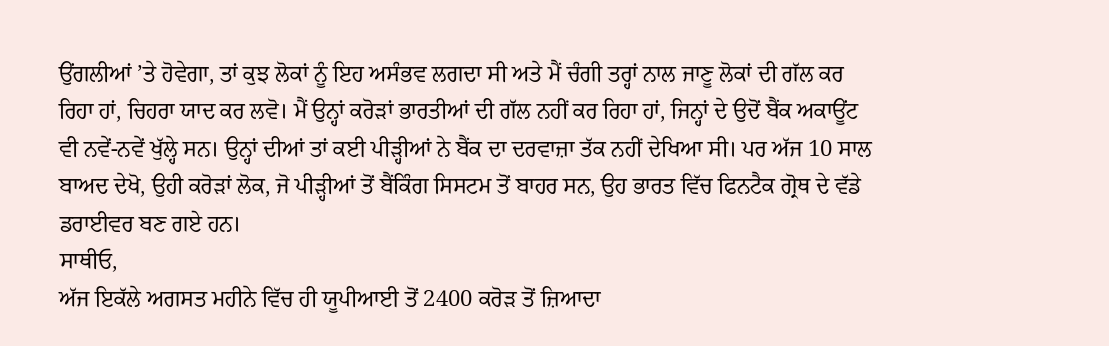ਉਂਗਲੀਆਂ ’ਤੇ ਹੋਵੇਗਾ, ਤਾਂ ਕੁਝ ਲੋਕਾਂ ਨੂੰ ਇਹ ਅਸੰਭਵ ਲਗਦਾ ਸੀ ਅਤੇ ਮੈਂ ਚੰਗੀ ਤਰ੍ਹਾਂ ਨਾਲ ਜਾਣੂ ਲੋਕਾਂ ਦੀ ਗੱਲ ਕਰ ਰਿਹਾ ਹਾਂ, ਚਿਹਰਾ ਯਾਦ ਕਰ ਲਵੋ। ਮੈਂ ਉਨ੍ਹਾਂ ਕਰੋੜਾਂ ਭਾਰਤੀਆਂ ਦੀ ਗੱਲ ਨਹੀਂ ਕਰ ਰਿਹਾ ਹਾਂ, ਜਿਨ੍ਹਾਂ ਦੇ ਉਦੋਂ ਬੈਂਕ ਅਕਾਊਂਟ ਵੀ ਨਵੇਂ-ਨਵੇਂ ਖੁੱਲ੍ਹੇ ਸਨ। ਉਨ੍ਹਾਂ ਦੀਆਂ ਤਾਂ ਕਈ ਪੀੜ੍ਹੀਆਂ ਨੇ ਬੈਂਕ ਦਾ ਦਰਵਾਜ਼ਾ ਤੱਕ ਨਹੀਂ ਦੇਖਿਆ ਸੀ। ਪਰ ਅੱਜ 10 ਸਾਲ ਬਾਅਦ ਦੇਖੋ, ਉਹੀ ਕਰੋੜਾਂ ਲੋਕ, ਜੋ ਪੀੜ੍ਹੀਆਂ ਤੋਂ ਬੈਂਕਿੰਗ ਸਿਸਟਮ ਤੋਂ ਬਾਹਰ ਸਨ, ਉਹ ਭਾਰਤ ਵਿੱਚ ਫਿਨਟੈਕ ਗ੍ਰੋਥ ਦੇ ਵੱਡੇ ਡਰਾਈਵਰ ਬਣ ਗਏ ਹਨ।
ਸਾਥੀਓ,
ਅੱਜ ਇਕੱਲੇ ਅਗਸਤ ਮਹੀਨੇ ਵਿੱਚ ਹੀ ਯੂਪੀਆਈ ਤੋਂ 2400 ਕਰੋੜ ਤੋਂ ਜ਼ਿਆਦਾ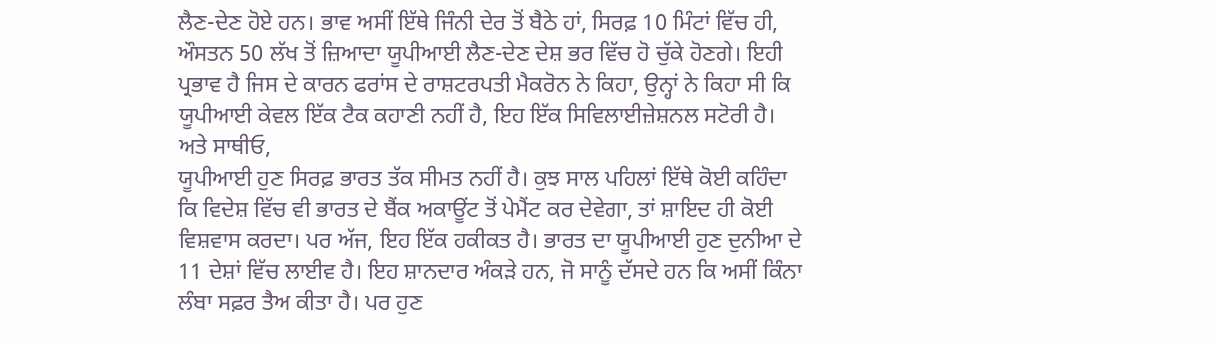ਲੈਣ-ਦੇਣ ਹੋਏ ਹਨ। ਭਾਵ ਅਸੀਂ ਇੱਥੇ ਜਿੰਨੀ ਦੇਰ ਤੋਂ ਬੈਠੇ ਹਾਂ, ਸਿਰਫ਼ 10 ਮਿੰਟਾਂ ਵਿੱਚ ਹੀ, ਔਸਤਨ 50 ਲੱਖ ਤੋਂ ਜ਼ਿਆਦਾ ਯੂਪੀਆਈ ਲੈਣ-ਦੇਣ ਦੇਸ਼ ਭਰ ਵਿੱਚ ਹੋ ਚੁੱਕੇ ਹੋਣਗੇ। ਇਹੀ ਪ੍ਰਭਾਵ ਹੈ ਜਿਸ ਦੇ ਕਾਰਨ ਫਰਾਂਸ ਦੇ ਰਾਸ਼ਟਰਪਤੀ ਮੈਕਰੋਨ ਨੇ ਕਿਹਾ, ਉਨ੍ਹਾਂ ਨੇ ਕਿਹਾ ਸੀ ਕਿ ਯੂਪੀਆਈ ਕੇਵਲ ਇੱਕ ਟੈਕ ਕਹਾਣੀ ਨਹੀਂ ਹੈ, ਇਹ ਇੱਕ ਸਿਵਿਲਾਈਜ਼ੇਸ਼ਨਲ ਸਟੋਰੀ ਹੈ।
ਅਤੇ ਸਾਥੀਓ,
ਯੂਪੀਆਈ ਹੁਣ ਸਿਰਫ਼ ਭਾਰਤ ਤੱਕ ਸੀਮਤ ਨਹੀਂ ਹੈ। ਕੁਝ ਸਾਲ ਪਹਿਲਾਂ ਇੱਥੇ ਕੋਈ ਕਹਿੰਦਾ ਕਿ ਵਿਦੇਸ਼ ਵਿੱਚ ਵੀ ਭਾਰਤ ਦੇ ਬੈਂਕ ਅਕਾਊਂਟ ਤੋਂ ਪੇਮੈਂਟ ਕਰ ਦੇਵੇਗਾ, ਤਾਂ ਸ਼ਾਇਦ ਹੀ ਕੋਈ ਵਿਸ਼ਵਾਸ ਕਰਦਾ। ਪਰ ਅੱਜ, ਇਹ ਇੱਕ ਹਕੀਕਤ ਹੈ। ਭਾਰਤ ਦਾ ਯੂਪੀਆਈ ਹੁਣ ਦੁਨੀਆ ਦੇ 11 ਦੇਸ਼ਾਂ ਵਿੱਚ ਲਾਈਵ ਹੈ। ਇਹ ਸ਼ਾਨਦਾਰ ਅੰਕੜੇ ਹਨ, ਜੋ ਸਾਨੂੰ ਦੱਸਦੇ ਹਨ ਕਿ ਅਸੀਂ ਕਿੰਨਾ ਲੰਬਾ ਸਫ਼ਰ ਤੈਅ ਕੀਤਾ ਹੈ। ਪਰ ਹੁਣ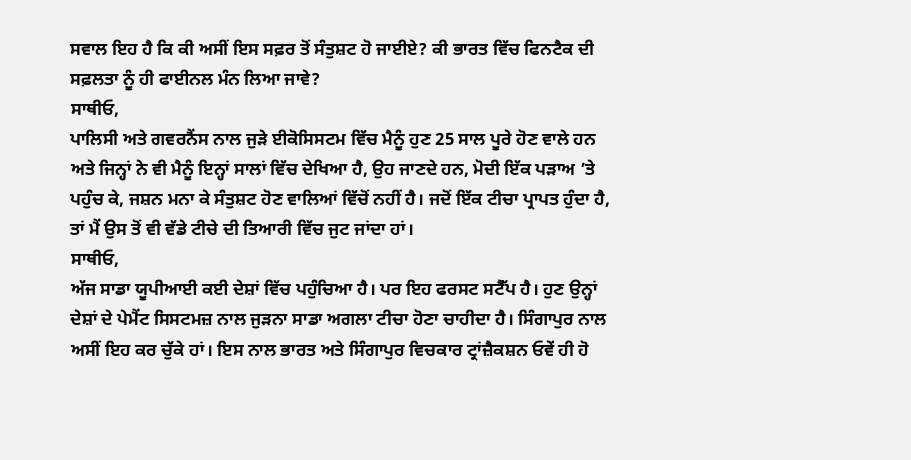ਸਵਾਲ ਇਹ ਹੈ ਕਿ ਕੀ ਅਸੀਂ ਇਸ ਸਫ਼ਰ ਤੋਂ ਸੰਤੁਸ਼ਟ ਹੋ ਜਾਈਏ? ਕੀ ਭਾਰਤ ਵਿੱਚ ਫਿਨਟੈਕ ਦੀ ਸਫ਼ਲਤਾ ਨੂੰ ਹੀ ਫਾਈਨਲ ਮੰਨ ਲਿਆ ਜਾਵੇ?
ਸਾਥੀਓ,
ਪਾਲਿਸੀ ਅਤੇ ਗਵਰਨੈਂਸ ਨਾਲ ਜੁੜੇ ਈਕੋਸਿਸਟਮ ਵਿੱਚ ਮੈਨੂੰ ਹੁਣ 25 ਸਾਲ ਪੂਰੇ ਹੋਣ ਵਾਲੇ ਹਨ ਅਤੇ ਜਿਨ੍ਹਾਂ ਨੇ ਵੀ ਮੈਨੂੰ ਇਨ੍ਹਾਂ ਸਾਲਾਂ ਵਿੱਚ ਦੇਖਿਆ ਹੈ, ਉਹ ਜਾਣਦੇ ਹਨ, ਮੋਦੀ ਇੱਕ ਪੜਾਅ ’ਤੇ ਪਹੁੰਚ ਕੇ, ਜਸ਼ਨ ਮਨਾ ਕੇ ਸੰਤੁਸ਼ਟ ਹੋਣ ਵਾਲਿਆਂ ਵਿੱਚੋਂ ਨਹੀਂ ਹੈ। ਜਦੋਂ ਇੱਕ ਟੀਚਾ ਪ੍ਰਾਪਤ ਹੁੰਦਾ ਹੈ, ਤਾਂ ਮੈਂ ਉਸ ਤੋਂ ਵੀ ਵੱਡੇ ਟੀਚੇ ਦੀ ਤਿਆਰੀ ਵਿੱਚ ਜੁਟ ਜਾਂਦਾ ਹਾਂ।
ਸਾਥੀਓ,
ਅੱਜ ਸਾਡਾ ਯੂਪੀਆਈ ਕਈ ਦੇਸ਼ਾਂ ਵਿੱਚ ਪਹੁੰਚਿਆ ਹੈ। ਪਰ ਇਹ ਫਰਸਟ ਸਟੈੱਪ ਹੈ। ਹੁਣ ਉਨ੍ਹਾਂ ਦੇਸ਼ਾਂ ਦੇ ਪੇਮੈਂਟ ਸਿਸਟਮਜ਼ ਨਾਲ ਜੁੜਨਾ ਸਾਡਾ ਅਗਲਾ ਟੀਚਾ ਹੋਣਾ ਚਾਹੀਦਾ ਹੈ। ਸਿੰਗਾਪੁਰ ਨਾਲ ਅਸੀਂ ਇਹ ਕਰ ਚੁੱਕੇ ਹਾਂ। ਇਸ ਨਾਲ ਭਾਰਤ ਅਤੇ ਸਿੰਗਾਪੁਰ ਵਿਚਕਾਰ ਟ੍ਰਾਂਜ਼ੈਕਸ਼ਨ ਓਵੇਂ ਹੀ ਹੋ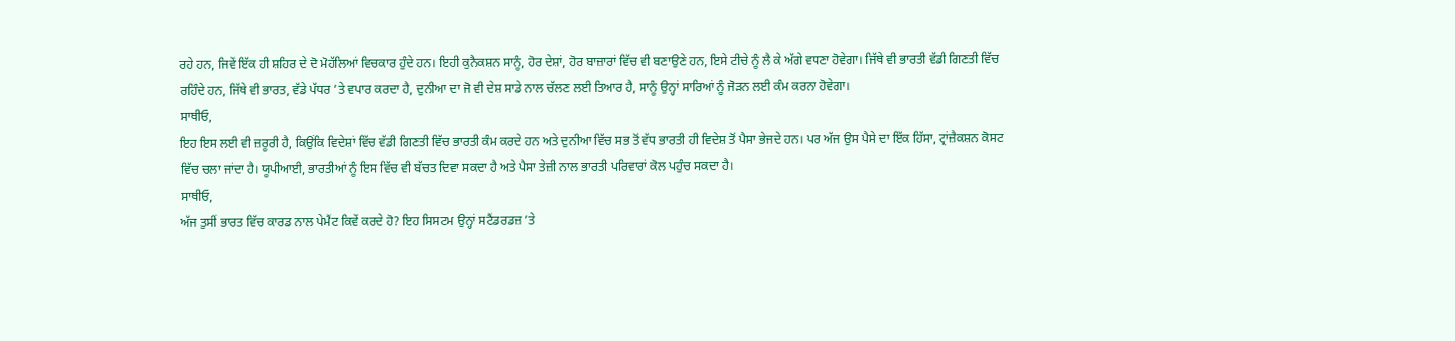ਰਹੇ ਹਨ, ਜਿਵੇਂ ਇੱਕ ਹੀ ਸ਼ਹਿਰ ਦੇ ਦੋ ਮੋਹੱਲਿਆਂ ਵਿਚਕਾਰ ਹੁੰਦੇ ਹਨ। ਇਹੀ ਕੁਨੈਕਸ਼ਨ ਸਾਨੂੰ, ਹੋਰ ਦੇਸ਼ਾਂ, ਹੋਰ ਬਾਜ਼ਾਰਾਂ ਵਿੱਚ ਵੀ ਬਣਾਉਣੇ ਹਨ, ਇਸੇ ਟੀਚੇ ਨੂੰ ਲੈ ਕੇ ਅੱਗੇ ਵਧਣਾ ਹੋਵੇਗਾ। ਜਿੱਥੇ ਵੀ ਭਾਰਤੀ ਵੱਡੀ ਗਿਣਤੀ ਵਿੱਚ ਰਹਿੰਦੇ ਹਨ, ਜਿੱਥੇ ਵੀ ਭਾਰਤ, ਵੱਡੇ ਪੱਧਰ ’ਤੇ ਵਪਾਰ ਕਰਦਾ ਹੈ, ਦੁਨੀਆ ਦਾ ਜੋ ਵੀ ਦੇਸ਼ ਸਾਡੇ ਨਾਲ ਚੱਲਣ ਲਈ ਤਿਆਰ ਹੈ, ਸਾਨੂੰ ਉਨ੍ਹਾਂ ਸਾਰਿਆਂ ਨੂੰ ਜੋੜਨ ਲਈ ਕੰਮ ਕਰਨਾ ਹੋਵੇਗਾ।
ਸਾਥੀਓ,
ਇਹ ਇਸ ਲਈ ਵੀ ਜ਼ਰੂਰੀ ਹੈ, ਕਿਉਂਕਿ ਵਿਦੇਸ਼ਾਂ ਵਿੱਚ ਵੱਡੀ ਗਿਣਤੀ ਵਿੱਚ ਭਾਰਤੀ ਕੰਮ ਕਰਦੇ ਹਨ ਅਤੇ ਦੁਨੀਆ ਵਿੱਚ ਸਭ ਤੋਂ ਵੱਧ ਭਾਰਤੀ ਹੀ ਵਿਦੇਸ਼ ਤੋਂ ਪੈਸਾ ਭੇਜਦੇ ਹਨ। ਪਰ ਅੱਜ ਉਸ ਪੈਸੇ ਦਾ ਇੱਕ ਹਿੱਸਾ, ਟ੍ਰਾਂਜ਼ੈਕਸ਼ਨ ਕੋਸਟ ਵਿੱਚ ਚਲਾ ਜਾਂਦਾ ਹੈ। ਯੂਪੀਆਈ, ਭਾਰਤੀਆਂ ਨੂੰ ਇਸ ਵਿੱਚ ਵੀ ਬੱਚਤ ਦਿਵਾ ਸਕਦਾ ਹੈ ਅਤੇ ਪੈਸਾ ਤੇਜ਼ੀ ਨਾਲ ਭਾਰਤੀ ਪਰਿਵਾਰਾਂ ਕੋਲ ਪਹੁੰਚ ਸਕਦਾ ਹੈ।
ਸਾਥੀਓ,
ਅੱਜ ਤੁਸੀਂ ਭਾਰਤ ਵਿੱਚ ਕਾਰਡ ਨਾਲ ਪੇਮੈਂਟ ਕਿਵੇਂ ਕਰਦੇ ਹੋ? ਇਹ ਸਿਸਟਮ ਉਨ੍ਹਾਂ ਸਟੈਂਡਰਡਜ਼ ’ਤੇ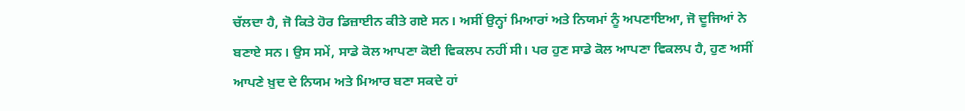ਚੱਲਦਾ ਹੈ, ਜੋ ਕਿਤੇ ਹੋਰ ਡਿਜ਼ਾਈਨ ਕੀਤੇ ਗਏ ਸਨ। ਅਸੀਂ ਉਨ੍ਹਾਂ ਮਿਆਰਾਂ ਅਤੇ ਨਿਯਮਾਂ ਨੂੰ ਅਪਣਾਇਆ, ਜੋ ਦੂਜਿਆਂ ਨੇ ਬਣਾਏ ਸਨ। ਉਸ ਸਮੇਂ, ਸਾਡੇ ਕੋਲ ਆਪਣਾ ਕੋਈ ਵਿਕਲਪ ਨਹੀਂ ਸੀ। ਪਰ ਹੁਣ ਸਾਡੇ ਕੋਲ ਆਪਣਾ ਵਿਕਲਪ ਹੈ, ਹੁਣ ਅਸੀਂ ਆਪਣੇ ਖ਼ੁਦ ਦੇ ਨਿਯਮ ਅਤੇ ਮਿਆਰ ਬਣਾ ਸਕਦੇ ਹਾਂ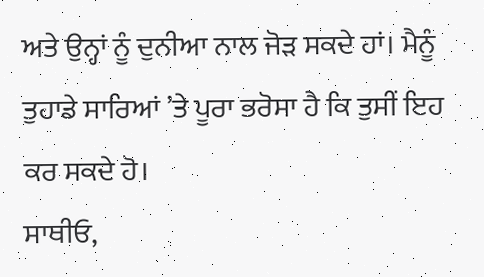ਅਤੇ ਉਨ੍ਹਾਂ ਨੂੰ ਦੁਨੀਆ ਨਾਲ ਜੋੜ ਸਕਦੇ ਹਾਂ। ਮੈਨੂੰ ਤੁਹਾਡੇ ਸਾਰਿਆਂ ’ਤੇ ਪੂਰਾ ਭਰੋਸਾ ਹੈ ਕਿ ਤੁਸੀਂ ਇਹ ਕਰ ਸਕਦੇ ਹੋ।
ਸਾਥੀਓ,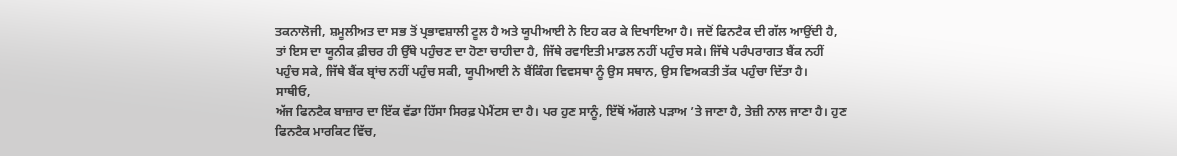ਤਕਨਾਲੋਜੀ, ਸ਼ਮੂਲੀਅਤ ਦਾ ਸਭ ਤੋਂ ਪ੍ਰਭਾਵਸ਼ਾਲੀ ਟੂਲ ਹੈ ਅਤੇ ਯੂਪੀਆਈ ਨੇ ਇਹ ਕਰ ਕੇ ਦਿਖਾਇਆ ਹੈ। ਜਦੋਂ ਫਿਨਟੈਕ ਦੀ ਗੱਲ ਆਉਂਦੀ ਹੈ, ਤਾਂ ਇਸ ਦਾ ਯੂਨੀਕ ਫ਼ੀਚਰ ਹੀ ਉੱਥੇ ਪਹੁੰਚਣ ਦਾ ਹੋਣਾ ਚਾਹੀਦਾ ਹੈ, ਜਿੱਥੇ ਰਵਾਇਤੀ ਮਾਡਲ ਨਹੀਂ ਪਹੁੰਚ ਸਕੇ। ਜਿੱਥੇ ਪਰੰਪਰਾਗਤ ਬੈਂਕ ਨਹੀਂ ਪਹੁੰਚ ਸਕੇ, ਜਿੱਥੇ ਬੈਂਕ ਬ੍ਰਾਂਚ ਨਹੀਂ ਪਹੁੰਚ ਸਕੀ, ਯੂਪੀਆਈ ਨੇ ਬੈਂਕਿੰਗ ਵਿਵਸਥਾ ਨੂੰ ਉਸ ਸਥਾਨ, ਉਸ ਵਿਅਕਤੀ ਤੱਕ ਪਹੁੰਚਾ ਦਿੱਤਾ ਹੈ।
ਸਾਥੀਓ,
ਅੱਜ ਫਿਨਟੈਕ ਬਾਜ਼ਾਰ ਦਾ ਇੱਕ ਵੱਡਾ ਹਿੱਸਾ ਸਿਰਫ਼ ਪੇਮੈਂਟਸ ਦਾ ਹੈ। ਪਰ ਹੁਣ ਸਾਨੂੰ, ਇੱਥੋਂ ਅੱਗਲੇ ਪੜਾਅ ’ਤੇ ਜਾਣਾ ਹੈ, ਤੇਜ਼ੀ ਨਾਲ ਜਾਣਾ ਹੈ। ਹੁਣ ਫਿਨਟੈਕ ਮਾਰਕਿਟ ਵਿੱਚ,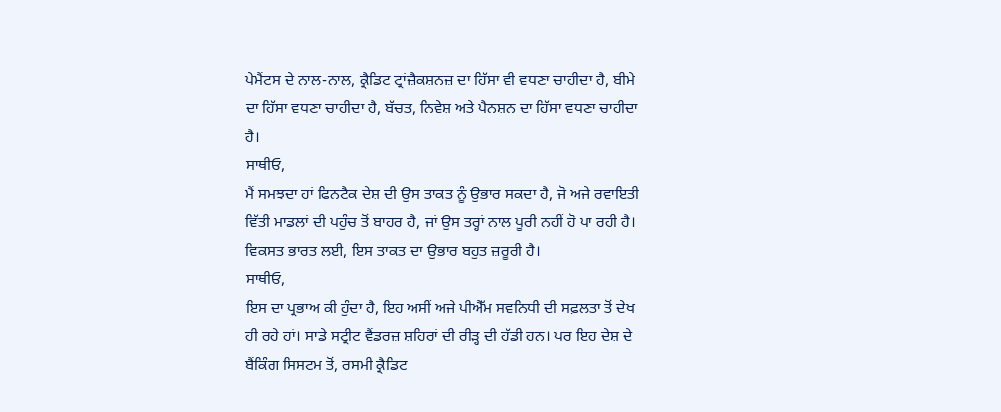ਪੇਮੈਂਟਸ ਦੇ ਨਾਲ-ਨਾਲ, ਕ੍ਰੈਡਿਟ ਟ੍ਰਾਂਜ਼ੈਕਸ਼ਨਜ਼ ਦਾ ਹਿੱਸਾ ਵੀ ਵਧਣਾ ਚਾਹੀਦਾ ਹੈ, ਬੀਮੇ ਦਾ ਹਿੱਸਾ ਵਧਣਾ ਚਾਹੀਦਾ ਹੈ, ਬੱਚਤ, ਨਿਵੇਸ਼ ਅਤੇ ਪੈਨਸ਼ਨ ਦਾ ਹਿੱਸਾ ਵਧਣਾ ਚਾਹੀਦਾ ਹੈ।
ਸਾਥੀਓ,
ਮੈਂ ਸਮਝਦਾ ਹਾਂ ਫਿਨਟੈਕ ਦੇਸ਼ ਦੀ ਉਸ ਤਾਕਤ ਨੂੰ ਉਭਾਰ ਸਕਦਾ ਹੈ, ਜੋ ਅਜੇ ਰਵਾਇਤੀ ਵਿੱਤੀ ਮਾਡਲਾਂ ਦੀ ਪਹੁੰਚ ਤੋਂ ਬਾਹਰ ਹੈ, ਜਾਂ ਉਸ ਤਰ੍ਹਾਂ ਨਾਲ ਪੂਰੀ ਨਹੀਂ ਹੋ ਪਾ ਰਹੀ ਹੈ। ਵਿਕਸਤ ਭਾਰਤ ਲਈ, ਇਸ ਤਾਕਤ ਦਾ ਉਭਾਰ ਬਹੁਤ ਜ਼ਰੂਰੀ ਹੈ।
ਸਾਥੀਓ,
ਇਸ ਦਾ ਪ੍ਰਭਾਅ ਕੀ ਹੁੰਦਾ ਹੈ, ਇਹ ਅਸੀਂ ਅਜੇ ਪੀਐੱਮ ਸਵਨਿਧੀ ਦੀ ਸਫ਼ਲਤਾ ਤੋਂ ਦੇਖ ਹੀ ਰਹੇ ਹਾਂ। ਸਾਡੇ ਸਟ੍ਰੀਟ ਵੈਂਡਰਜ਼ ਸ਼ਹਿਰਾਂ ਦੀ ਰੀੜ੍ਹ ਦੀ ਹੱਡੀ ਹਨ। ਪਰ ਇਹ ਦੇਸ਼ ਦੇ ਬੈਂਕਿੰਗ ਸਿਸਟਮ ਤੋਂ, ਰਸਮੀ ਕ੍ਰੈਡਿਟ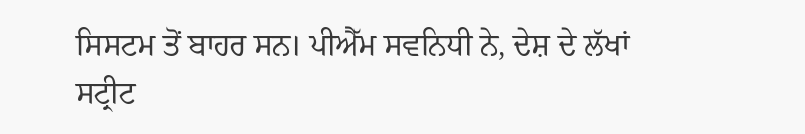ਸਿਸਟਮ ਤੋਂ ਬਾਹਰ ਸਨ। ਪੀਐੱਮ ਸਵਨਿਧੀ ਨੇ, ਦੇਸ਼ ਦੇ ਲੱਖਾਂ ਸਟ੍ਰੀਟ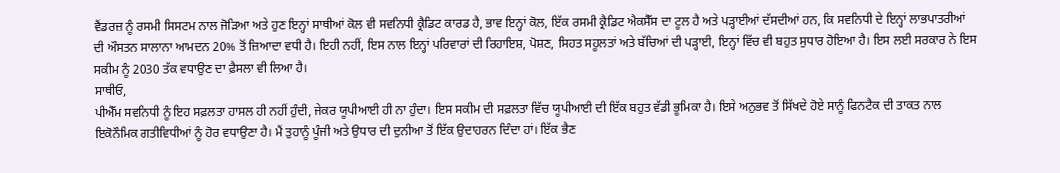ਵੈਂਡਰਜ਼ ਨੂੰ ਰਸਮੀ ਸਿਸਟਮ ਨਾਲ ਜੋੜਿਆ ਅਤੇ ਹੁਣ ਇਨ੍ਹਾਂ ਸਾਥੀਆਂ ਕੋਲ ਵੀ ਸਵਨਿਧੀ ਕ੍ਰੈਡਿਟ ਕਾਰਡ ਹੈ, ਭਾਵ ਇਨ੍ਹਾਂ ਕੋਲ, ਇੱਕ ਰਸਮੀ ਕ੍ਰੈਡਿਟ ਐਕਸੈੱਸ ਦਾ ਟੂਲ ਹੈ ਅਤੇ ਪੜ੍ਹਾਈਆਂ ਦੱਸਦੀਆਂ ਹਨ, ਕਿ ਸਵਨਿਧੀ ਦੇ ਇਨ੍ਹਾਂ ਲਾਭਪਾਤਰੀਆਂ ਦੀ ਔਸਤਨ ਸਾਲਾਨਾ ਆਮਦਨ 20% ਤੋਂ ਜ਼ਿਆਦਾ ਵਧੀ ਹੈ। ਇਹੀ ਨਹੀਂ, ਇਸ ਨਾਲ ਇਨ੍ਹਾਂ ਪਰਿਵਾਰਾਂ ਦੀ ਰਿਹਾਇਸ਼, ਪੋਸ਼ਣ, ਸਿਹਤ ਸਹੂਲਤਾਂ ਅਤੇ ਬੱਚਿਆਂ ਦੀ ਪੜ੍ਹਾਈ, ਇਨ੍ਹਾਂ ਵਿੱਚ ਵੀ ਬਹੁਤ ਸੁਧਾਰ ਹੋਇਆ ਹੈ। ਇਸ ਲਈ ਸਰਕਾਰ ਨੇ ਇਸ ਸਕੀਮ ਨੂੰ 2030 ਤੱਕ ਵਧਾਉਣ ਦਾ ਫ਼ੈਸਲਾ ਵੀ ਲਿਆ ਹੈ।
ਸਾਥੀਓ,
ਪੀਐੱਮ ਸਵਨਿਧੀ ਨੂੰ ਇਹ ਸਫ਼ਲਤਾ ਹਾਸਲ ਹੀ ਨਹੀਂ ਹੁੰਦੀ, ਜੇਕਰ ਯੂਪੀਆਈ ਹੀ ਨਾ ਹੁੰਦਾ। ਇਸ ਸਕੀਮ ਦੀ ਸਫ਼ਲਤਾ ਵਿੱਚ ਯੂਪੀਆਈ ਦੀ ਇੱਕ ਬਹੁਤ ਵੱਡੀ ਭੂਮਿਕਾ ਹੈ। ਇਸੇ ਅਨੁਭਵ ਤੋਂ ਸਿੱਖਦੇ ਹੋਏ ਸਾਨੂੰ ਫਿਨਟੈਕ ਦੀ ਤਾਕਤ ਨਾਲ ਇਕੋਨੌਮਿਕ ਗਤੀਵਿਧੀਆਂ ਨੂੰ ਹੋਰ ਵਧਾਉਣਾ ਹੈ। ਮੈਂ ਤੁਹਾਨੂੰ ਪੂੰਜੀ ਅਤੇ ਉਧਾਰ ਦੀ ਦੁਨੀਆ ਤੋਂ ਇੱਕ ਉਦਾਹਰਨ ਦਿੰਦਾ ਹਾਂ। ਇੱਕ ਭੈਣ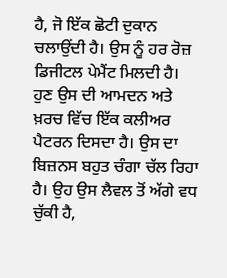ਹੈ, ਜੋ ਇੱਕ ਛੋਟੀ ਦੁਕਾਨ ਚਲਾਉਂਦੀ ਹੈ। ਉਸ ਨੂੰ ਹਰ ਰੋਜ਼ ਡਿਜੀਟਲ ਪੇਮੈਂਟ ਮਿਲਦੀ ਹੈ। ਹੁਣ ਉਸ ਦੀ ਆਮਦਨ ਅਤੇ ਖ਼ਰਚ ਵਿੱਚ ਇੱਕ ਕਲੀਅਰ ਪੈਟਰਨ ਦਿਸਦਾ ਹੈ। ਉਸ ਦਾ ਬਿਜ਼ਨਸ ਬਹੁਤ ਚੰਗਾ ਚੱਲ ਰਿਹਾ ਹੈ। ਉਹ ਉਸ ਲੈਵਲ ਤੋਂ ਅੱਗੇ ਵਧ ਚੁੱਕੀ ਹੈ,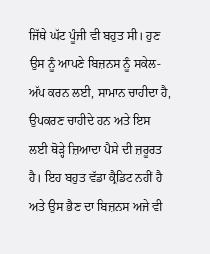ਜਿੱਥੇ ਘੱਟ ਪੂੰਜੀ ਵੀ ਬਹੁਤ ਸੀ। ਹੁਣ ਉਸ ਨੂੰ ਆਪਣੇ ਬਿਜ਼ਨਸ ਨੂੰ ਸਕੇਲ-ਅੱਪ ਕਰਨ ਲਈ, ਸਾਮਾਨ ਚਾਹੀਦਾ ਹੈ, ਉਪਕਰਣ ਚਾਹੀਦੇ ਹਨ ਅਤੇ ਇਸ ਲਈ ਥੋੜ੍ਹੇ ਜ਼ਿਆਦਾ ਪੈਸੇ ਦੀ ਜ਼ਰੂਰਤ ਹੈ। ਇਹ ਬਹੁਤ ਵੱਡਾ ਕ੍ਰੈਡਿਟ ਨਹੀਂ ਹੈ ਅਤੇ ਉਸ ਭੈਣ ਦਾ ਬਿਜ਼ਨਸ ਅਜੇ ਵੀ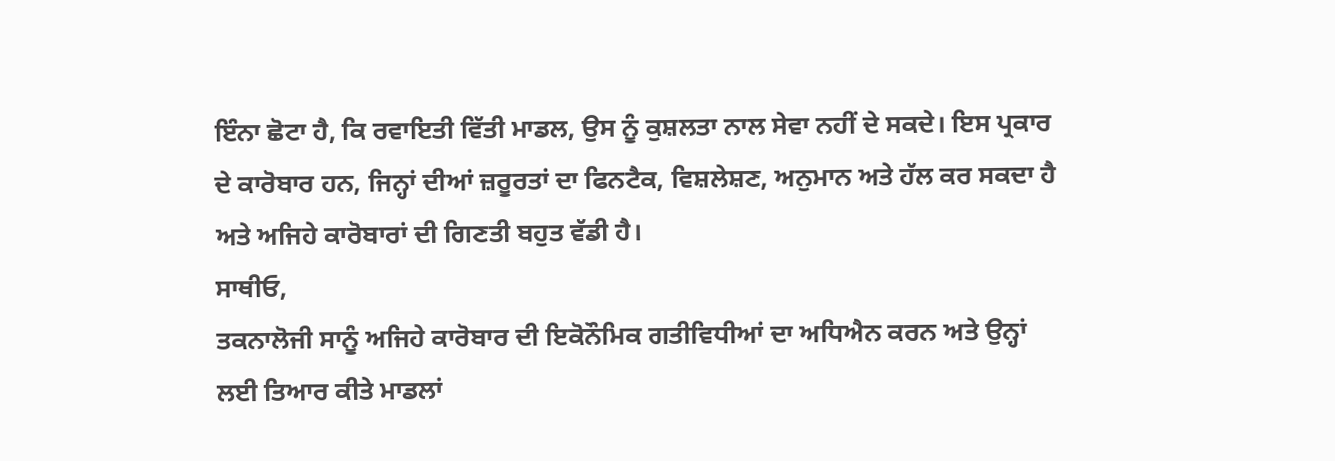ਇੰਨਾ ਛੋਟਾ ਹੈ, ਕਿ ਰਵਾਇਤੀ ਵਿੱਤੀ ਮਾਡਲ, ਉਸ ਨੂੰ ਕੁਸ਼ਲਤਾ ਨਾਲ ਸੇਵਾ ਨਹੀਂ ਦੇ ਸਕਦੇ। ਇਸ ਪ੍ਰਕਾਰ ਦੇ ਕਾਰੋਬਾਰ ਹਨ, ਜਿਨ੍ਹਾਂ ਦੀਆਂ ਜ਼ਰੂਰਤਾਂ ਦਾ ਫਿਨਟੈਕ, ਵਿਸ਼ਲੇਸ਼ਣ, ਅਨੁਮਾਨ ਅਤੇ ਹੱਲ ਕਰ ਸਕਦਾ ਹੈ ਅਤੇ ਅਜਿਹੇ ਕਾਰੋਬਾਰਾਂ ਦੀ ਗਿਣਤੀ ਬਹੁਤ ਵੱਡੀ ਹੈ।
ਸਾਥੀਓ,
ਤਕਨਾਲੋਜੀ ਸਾਨੂੰ ਅਜਿਹੇ ਕਾਰੋਬਾਰ ਦੀ ਇਕੋਨੌਮਿਕ ਗਤੀਵਿਧੀਆਂ ਦਾ ਅਧਿਐਨ ਕਰਨ ਅਤੇ ਉਨ੍ਹਾਂ ਲਈ ਤਿਆਰ ਕੀਤੇ ਮਾਡਲਾਂ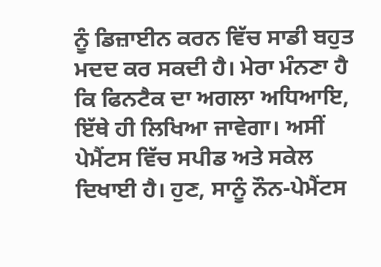ਨੂੰ ਡਿਜ਼ਾਈਨ ਕਰਨ ਵਿੱਚ ਸਾਡੀ ਬਹੁਤ ਮਦਦ ਕਰ ਸਕਦੀ ਹੈ। ਮੇਰਾ ਮੰਨਣਾ ਹੈ ਕਿ ਫਿਨਟੈਕ ਦਾ ਅਗਲਾ ਅਧਿਆਇ, ਇੱਥੇ ਹੀ ਲਿਖਿਆ ਜਾਵੇਗਾ। ਅਸੀਂ ਪੇਮੈਂਟਸ ਵਿੱਚ ਸਪੀਡ ਅਤੇ ਸਕੇਲ ਦਿਖਾਈ ਹੈ। ਹੁਣ, ਸਾਨੂੰ ਨੌਨ-ਪੇਮੈਂਟਸ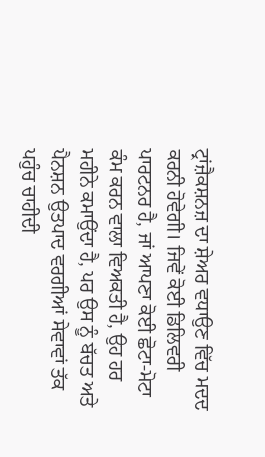ਟ੍ਰਾਂਜ਼ੈਕਸ਼ਨਜ਼ ਦਾ ਸ਼ੇਅਰ ਵਧਾਉਣ ਵਿੱਚ ਮਦਦ ਕਰਨੀ ਹੋਵੇਗੀ। ਜਿਵੇਂ ਕੋਈ ਡਿਲਿਵਰੀ ਪਾਰਟਨਰ ਹੈ, ਜਾਂ ਆਪਣਾ ਕੋਈ ਛੋਟਾ-ਮੋਟਾ ਕੰਮ ਕਰਨ ਵਾਲਾ ਵਿਅਕਤੀ ਹੈ, ਉਹ ਹਰ ਮਹੀਨੇ ਕਮਾਉਂਦਾ ਹੈ, ਪਰ ਉਸ ਨੂੰ ਬੱਚਤ ਅਤੇ ਪੈਨਸ਼ਨ ਉਤਪਾਦ ਵਰਗੀਆਂ ਸੇਵਾਵਾਂ ਤੱਕ ਪਹੁੰਚ ਚਾਹੀਦੀ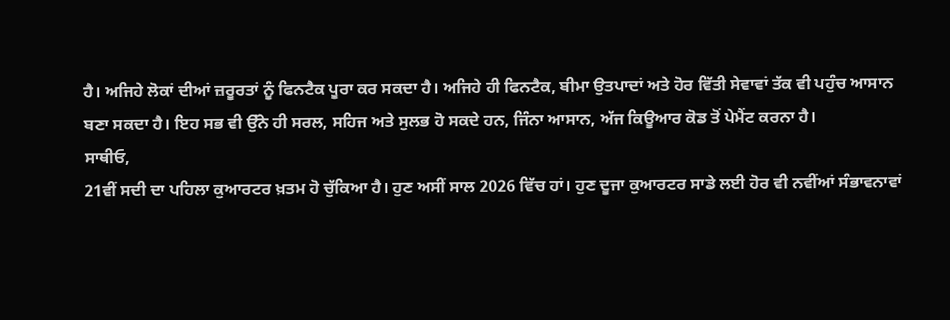ਹੈ। ਅਜਿਹੇ ਲੋਕਾਂ ਦੀਆਂ ਜ਼ਰੂਰਤਾਂ ਨੂੰ ਫਿਨਟੈਕ ਪੂਰਾ ਕਰ ਸਕਦਾ ਹੈ। ਅਜਿਹੇ ਹੀ ਫਿਨਟੈਕ, ਬੀਮਾ ਉਤਪਾਦਾਂ ਅਤੇ ਹੋਰ ਵਿੱਤੀ ਸੇਵਾਵਾਂ ਤੱਕ ਵੀ ਪਹੁੰਚ ਆਸਾਨ ਬਣਾ ਸਕਦਾ ਹੈ। ਇਹ ਸਭ ਵੀ ਉੱਨੇ ਹੀ ਸਰਲ, ਸਹਿਜ ਅਤੇ ਸੁਲਭ ਹੋ ਸਕਦੇ ਹਨ, ਜਿੰਨਾ ਆਸਾਨ, ਅੱਜ ਕਿਊਆਰ ਕੋਡ ਤੋਂ ਪੇਮੈਂਟ ਕਰਨਾ ਹੈ।
ਸਾਥੀਓ,
21ਵੀਂ ਸਦੀ ਦਾ ਪਹਿਲਾ ਕੁਆਰਟਰ ਖ਼ਤਮ ਹੋ ਚੁੱਕਿਆ ਹੈ। ਹੁਣ ਅਸੀਂ ਸਾਲ 2026 ਵਿੱਚ ਹਾਂ। ਹੁਣ ਦੂਜਾ ਕੁਆਰਟਰ ਸਾਡੇ ਲਈ ਹੋਰ ਵੀ ਨਵੀਂਆਂ ਸੰਭਾਵਨਾਵਾਂ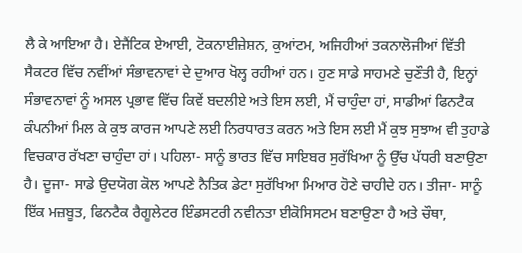ਲੈ ਕੇ ਆਇਆ ਹੈ। ਏਜੈਂਟਿਕ ਏਆਈ, ਟੋਕਨਾਈਜ਼ੇਸ਼ਨ, ਕੁਆਂਟਮ, ਅਜਿਹੀਆਂ ਤਕਨਾਲੋਜੀਆਂ ਵਿੱਤੀ ਸੈਕਟਰ ਵਿੱਚ ਨਵੀਂਆਂ ਸੰਭਾਵਨਾਵਾਂ ਦੇ ਦੁਆਰ ਖੋਲ੍ਹ ਰਹੀਆਂ ਹਨ। ਹੁਣ ਸਾਡੇ ਸਾਹਮਣੇ ਚੁਣੌਤੀ ਹੈ, ਇਨ੍ਹਾਂ ਸੰਭਾਵਨਾਵਾਂ ਨੂੰ ਅਸਲ ਪ੍ਰਭਾਵ ਵਿੱਚ ਕਿਵੇਂ ਬਦਲੀਏ ਅਤੇ ਇਸ ਲਈ, ਮੈਂ ਚਾਹੁੰਦਾ ਹਾਂ, ਸਾਡੀਆਂ ਫਿਨਟੈਕ ਕੰਪਨੀਆਂ ਮਿਲ ਕੇ ਕੁਝ ਕਾਰਜ ਆਪਣੇ ਲਈ ਨਿਰਧਾਰਤ ਕਰਨ ਅਤੇ ਇਸ ਲਈ ਮੈਂ ਕੁਝ ਸੁਝਾਅ ਵੀ ਤੁਹਾਡੇ ਵਿਚਕਾਰ ਰੱਖਣਾ ਚਾਹੁੰਦਾ ਹਾਂ। ਪਹਿਲਾ- ਸਾਨੂੰ ਭਾਰਤ ਵਿੱਚ ਸਾਇਬਰ ਸੁਰੱਖਿਆ ਨੂੰ ਉੱਚ ਪੱਧਰੀ ਬਣਾਉਣਾ ਹੈ। ਦੂਜਾ- ਸਾਡੇ ਉਦਯੋਗ ਕੋਲ ਆਪਣੇ ਨੈਤਿਕ ਡੇਟਾ ਸੁਰੱਖਿਆ ਮਿਆਰ ਹੋਣੇ ਚਾਹੀਦੇ ਹਨ। ਤੀਜਾ- ਸਾਨੂੰ ਇੱਕ ਮਜ਼ਬੂਤ, ਫਿਨਟੈਕ ਰੈਗੂਲੇਟਰ ਇੰਡਸਟਰੀ ਨਵੀਨਤਾ ਈਕੋਸਿਸਟਮ ਬਣਾਉਣਾ ਹੈ ਅਤੇ ਚੌਥਾ,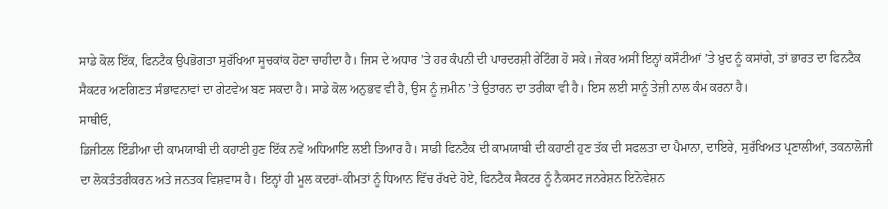ਸਾਡੇ ਕੋਲ ਇੱਕ, ਫਿਨਟੈਕ ਉਪਭੋਗਤਾ ਸੁਰੱਖਿਆ ਸੂਚਕਾਂਕ ਹੋਣਾ ਚਾਹੀਦਾ ਹੈ। ਜਿਸ ਦੇ ਅਧਾਰ ’ਤੇ ਹਰ ਕੰਪਨੀ ਦੀ ਪਾਰਦਰਸ਼ੀ ਰੇਟਿੰਗ ਹੋ ਸਕੇ। ਜੇਕਰ ਅਸੀਂ ਇਨ੍ਹਾਂ ਕਸੌਟੀਆਂ ’ਤੇ ਖ਼ੁਦ ਨੂੰ ਕਸਾਂਗੇ, ਤਾਂ ਭਾਰਤ ਦਾ ਫਿਨਟੈਕ ਸੈਕਟਰ ਅਣਗਿਣਤ ਸੰਭਾਵਨਾਵਾਂ ਦਾ ਗੇਟਵੇਅ ਬਣ ਸਕਦਾ ਹੈ। ਸਾਡੇ ਕੋਲ ਅਨੁਭਵ ਵੀ ਹੈ, ਉਸ ਨੂੰ ਜ਼ਮੀਨ ’ਤੇ ਉਤਾਰਨ ਦਾ ਤਰੀਕਾ ਵੀ ਹੈ। ਇਸ ਲਈ ਸਾਨੂੰ ਤੇਜ਼ੀ ਨਾਲ ਕੰਮ ਕਰਨਾ ਹੈ।
ਸਾਥੀਓ,
ਡਿਜੀਟਲ ਇੰਡੀਆ ਦੀ ਕਾਮਯਾਬੀ ਦੀ ਕਹਾਣੀ ਹੁਣ ਇੱਕ ਨਵੇਂ ਅਧਿਆਇ ਲਈ ਤਿਆਰ ਹੈ। ਸਾਡੀ ਫਿਨਟੈਕ ਦੀ ਕਾਮਯਾਬੀ ਦੀ ਕਹਾਣੀ ਹੁਣ ਤੱਕ ਦੀ ਸਫਲਤਾ ਦਾ ਪੈਮਾਨਾ, ਦਾਇਰੇ, ਸੁਰੱਖਿਅਤ ਪ੍ਰਣਾਲੀਆਂ, ਤਕਨਾਲੋਜੀ ਦਾ ਲੋਕਤੰਤਰੀਕਰਨ ਅਤੇ ਜਨਤਕ ਵਿਸ਼ਵਾਸ ਹੈ। ਇਨ੍ਹਾਂ ਹੀ ਮੂਲ ਕਦਰਾਂ-ਕੀਮਤਾਂ ਨੂੰ ਧਿਆਨ ਵਿੱਚ ਰੱਖਦੇ ਹੋਏ, ਫਿਨਟੈਕ ਸੈਕਟਰ ਨੂੰ ਨੈਕਸਟ ਜਨਰੇਸ਼ਨ ਇਨੋਵੇਸ਼ਨ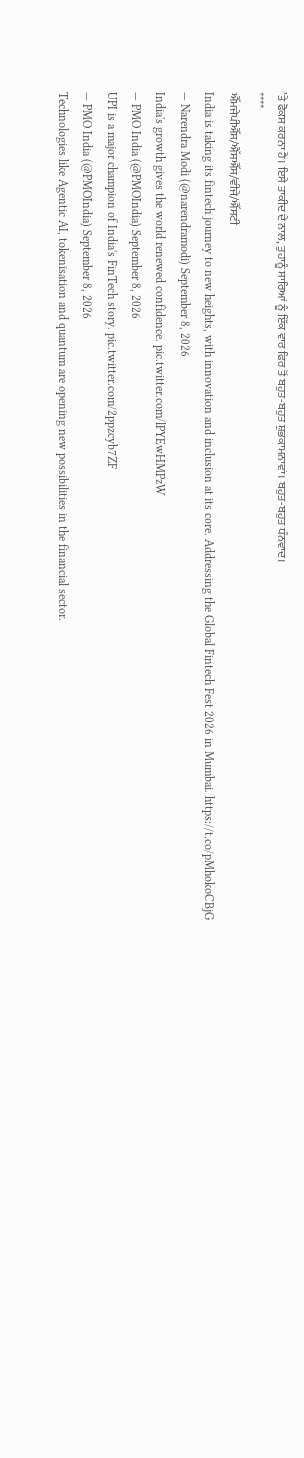’ਤੇ ਫੋਕਸ ਕਰਨਾ ਹੈ। ਇਸੇ ਤਾਕੀਦ ਦੇ ਨਾਲ, ਤੁਹਾਨੂੰ ਸਾਰਿਆਂ ਨੂੰ ਇੱਕ ਵਾਰ ਫਿਰ ਤੋਂ ਬਹੁਤ-ਬਹੁਤ ਸ਼ੁਭਕਾਮਨਾਵਾਂ। ਬਹੁਤ-ਬਹੁਤ ਧੰਨਵਾਦ।
****
ਐੱਮਜੇਪੀਐੱਸ/ਐੱਸਐੱਸ/ਵੀਜੇ/ਐੱਸਟੀ
India is taking its fintech journey to new heights, with innovation and inclusion at its core. Addressing the Global Fintech Fest 2026 in Mumbai. https://t.co/pMhokoCBjG
— Narendra Modi (@narendramodi) September 8, 2026
India's growth gives the world renewed confidence. pic.twitter.com/lPYEwHMPzW
— PMO India (@PMOIndia) September 8, 2026
UPI is a major champion of India's FinTech story. pic.twitter.com/2ppzcyb7ZF
— PMO India (@PMOIndia) September 8, 2026
Technologies like Agentic AI, tokenisation and quantum are opening new possibilities in the financial sector.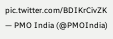pic.twitter.com/BDIKrCivZK
— PMO India (@PMOIndia)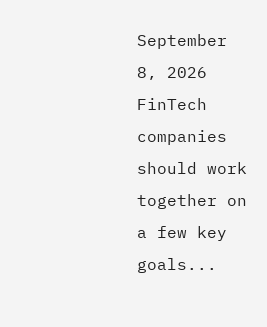September 8, 2026
FinTech companies should work together on a few key goals...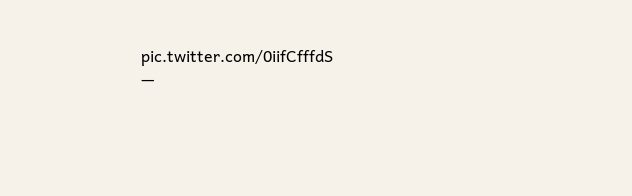pic.twitter.com/0iifCfffdS
—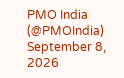PMO India (@PMOIndia) September 8, 2026